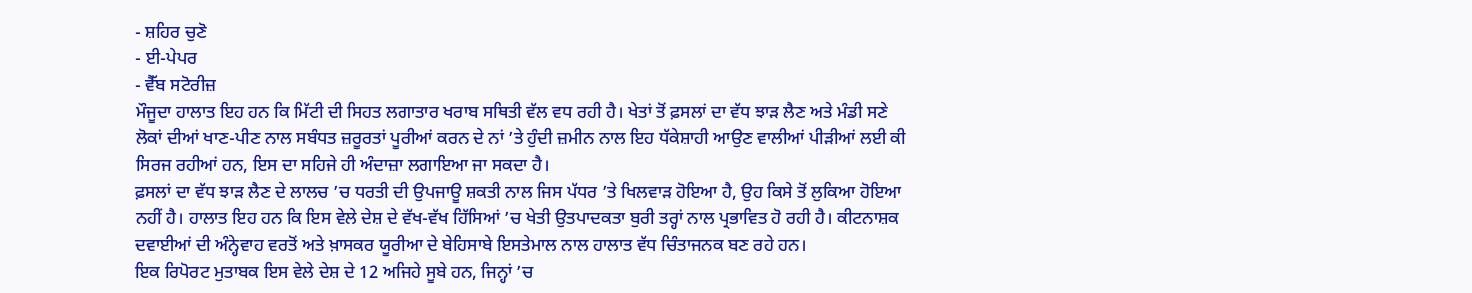- ਸ਼ਹਿਰ ਚੁਣੋ
- ਈ-ਪੇਪਰ
- ਵੈੱਬ ਸਟੋਰੀਜ਼
ਮੌਜੂਦਾ ਹਾਲਾਤ ਇਹ ਹਨ ਕਿ ਮਿੱਟੀ ਦੀ ਸਿਹਤ ਲਗਾਤਾਰ ਖਰਾਬ ਸਥਿਤੀ ਵੱਲ ਵਧ ਰਹੀ ਹੈ। ਖੇਤਾਂ ਤੋਂ ਫ਼ਸਲਾਂ ਦਾ ਵੱਧ ਝਾੜ ਲੈਣ ਅਤੇ ਮੰਡੀ ਸਣੇ ਲੋਕਾਂ ਦੀਆਂ ਖਾਣ-ਪੀਣ ਨਾਲ ਸਬੰਧਤ ਜ਼ਰੂਰਤਾਂ ਪੂਰੀਆਂ ਕਰਨ ਦੇ ਨਾਂ ’ਤੇ ਹੁੰਦੀ ਜ਼ਮੀਨ ਨਾਲ ਇਹ ਧੱਕੇਸ਼ਾਹੀ ਆਉਣ ਵਾਲੀਆਂ ਪੀੜੀਆਂ ਲਈ ਕੀ ਸਿਰਜ ਰਹੀਆਂ ਹਨ, ਇਸ ਦਾ ਸਹਿਜੇ ਹੀ ਅੰਦਾਜ਼ਾ ਲਗਾਇਆ ਜਾ ਸਕਦਾ ਹੈ।
ਫ਼ਸਲਾਂ ਦਾ ਵੱਧ ਝਾੜ ਲੈਣ ਦੇ ਲਾਲਚ ’ਚ ਧਰਤੀ ਦੀ ਉਪਜਾਊ ਸ਼ਕਤੀ ਨਾਲ ਜਿਸ ਪੱਧਰ ’ਤੇ ਖਿਲਵਾੜ ਹੋਇਆ ਹੈ, ਉਹ ਕਿਸੇ ਤੋਂ ਲੁਕਿਆ ਹੋਇਆ ਨਹੀਂ ਹੈ। ਹਾਲਾਤ ਇਹ ਹਨ ਕਿ ਇਸ ਵੇਲੇ ਦੇਸ਼ ਦੇ ਵੱਖ-ਵੱਖ ਹਿੱਸਿਆਂ ’ਚ ਖੇਤੀ ਉਤਪਾਦਕਤਾ ਬੁਰੀ ਤਰ੍ਹਾਂ ਨਾਲ ਪ੍ਰਭਾਵਿਤ ਹੋ ਰਹੀ ਹੈ। ਕੀਟਨਾਸ਼ਕ ਦਵਾਈਆਂ ਦੀ ਅੰਨ੍ਹੇਵਾਹ ਵਰਤੋਂ ਅਤੇ ਖ਼ਾਸਕਰ ਯੂਰੀਆ ਦੇ ਬੇਹਿਸਾਬੇ ਇਸਤੇਮਾਲ ਨਾਲ ਹਾਲਾਤ ਵੱਧ ਚਿੰਤਾਜਨਕ ਬਣ ਰਹੇ ਹਨ।
ਇਕ ਰਿਪੋਰਟ ਮੁਤਾਬਕ ਇਸ ਵੇਲੇ ਦੇਸ਼ ਦੇ 12 ਅਜਿਹੇ ਸੂਬੇ ਹਨ, ਜਿਨ੍ਹਾਂ ’ਚ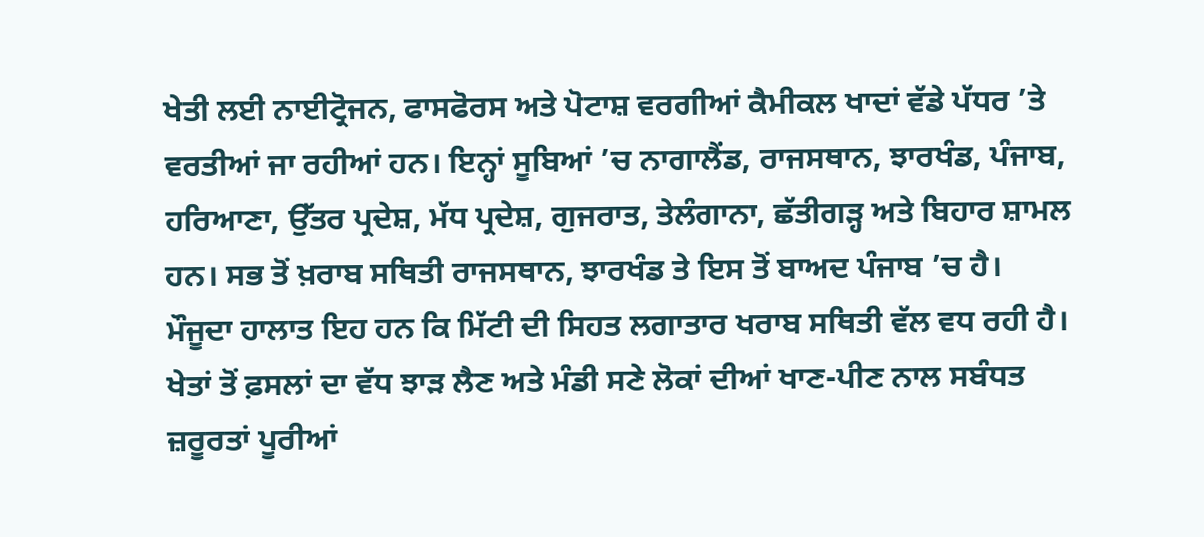ਖੇਤੀ ਲਈ ਨਾਈਟ੍ਰੋਜਨ, ਫਾਸਫੋਰਸ ਅਤੇ ਪੋਟਾਸ਼ ਵਰਗੀਆਂ ਕੈਮੀਕਲ ਖਾਦਾਂ ਵੱਡੇ ਪੱਧਰ ’ਤੇ ਵਰਤੀਆਂ ਜਾ ਰਹੀਆਂ ਹਨ। ਇਨ੍ਹਾਂ ਸੂਬਿਆਂ ’ਚ ਨਾਗਾਲੈਂਡ, ਰਾਜਸਥਾਨ, ਝਾਰਖੰਡ, ਪੰਜਾਬ, ਹਰਿਆਣਾ, ਉੱਤਰ ਪ੍ਰਦੇਸ਼, ਮੱਧ ਪ੍ਰਦੇਸ਼, ਗੁਜਰਾਤ, ਤੇਲੰਗਾਨਾ, ਛੱਤੀਗੜ੍ਹ ਅਤੇ ਬਿਹਾਰ ਸ਼ਾਮਲ ਹਨ। ਸਭ ਤੋਂ ਖ਼ਰਾਬ ਸਥਿਤੀ ਰਾਜਸਥਾਨ, ਝਾਰਖੰਡ ਤੇ ਇਸ ਤੋਂ ਬਾਅਦ ਪੰਜਾਬ ’ਚ ਹੈ।
ਮੌਜੂਦਾ ਹਾਲਾਤ ਇਹ ਹਨ ਕਿ ਮਿੱਟੀ ਦੀ ਸਿਹਤ ਲਗਾਤਾਰ ਖਰਾਬ ਸਥਿਤੀ ਵੱਲ ਵਧ ਰਹੀ ਹੈ। ਖੇਤਾਂ ਤੋਂ ਫ਼ਸਲਾਂ ਦਾ ਵੱਧ ਝਾੜ ਲੈਣ ਅਤੇ ਮੰਡੀ ਸਣੇ ਲੋਕਾਂ ਦੀਆਂ ਖਾਣ-ਪੀਣ ਨਾਲ ਸਬੰਧਤ ਜ਼ਰੂਰਤਾਂ ਪੂਰੀਆਂ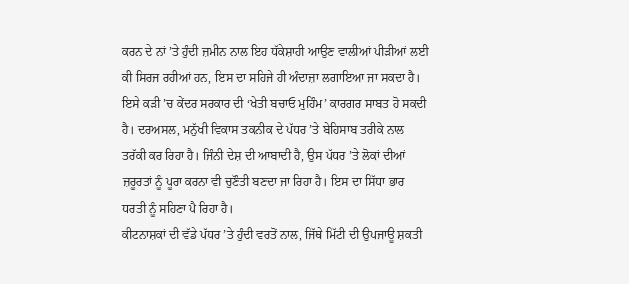ਕਰਨ ਦੇ ਨਾਂ ’ਤੇ ਹੁੰਦੀ ਜ਼ਮੀਨ ਨਾਲ ਇਹ ਧੱਕੇਸ਼ਾਹੀ ਆਉਣ ਵਾਲੀਆਂ ਪੀੜੀਆਂ ਲਈ ਕੀ ਸਿਰਜ ਰਹੀਆਂ ਹਨ, ਇਸ ਦਾ ਸਹਿਜੇ ਹੀ ਅੰਦਾਜ਼ਾ ਲਗਾਇਆ ਜਾ ਸਕਦਾ ਹੈ। ਇਸੇ ਕੜੀ ’ਚ ਕੇਂਦਰ ਸਰਕਾਰ ਦੀ ‘ਖੇਤੀ ਬਚਾਓ ਮੁਹਿੰਮ’ ਕਾਰਗਰ ਸਾਬਤ ਹੋ ਸਕਦੀ ਹੈ। ਦਰਅਸਲ, ਮਨੁੱਖੀ ਵਿਕਾਸ ਤਕਨੀਕ ਦੇ ਪੱਧਰ ’ਤੇ ਬੇਹਿਸਾਬ ਤਰੀਕੇ ਨਾਲ ਤਰੱਕੀ ਕਰ ਰਿਹਾ ਹੈ। ਜਿੰਨੀ ਦੇਸ਼ ਦੀ ਆਬਾਦੀ ਹੈ, ਉਸ ਪੱਧਰ ’ਤੇ ਲੋਕਾਂ ਦੀਆਂ ਜ਼ਰੂਰਤਾਂ ਨੂੰ ਪੂਰਾ ਕਰਨਾ ਵੀ ਚੁਣੌਤੀ ਬਣਦਾ ਜਾ ਰਿਹਾ ਹੈ। ਇਸ ਦਾ ਸਿੱਧਾ ਭਾਰ ਧਰਤੀ ਨੂੰ ਸਹਿਣਾ ਪੈ ਰਿਹਾ ਹੈ।
ਕੀਟਨਾਸ਼ਕਾਂ ਦੀ ਵੱਡੇ ਪੱਧਰ ’ਤੇ ਹੁੰਦੀ ਵਰਤੋਂ ਨਾਲ, ਜਿੱਥੇ ਮਿੱਟੀ ਦੀ ਉਪਜਾਊ ਸ਼ਕਤੀ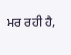ਮਰ ਰਹੀ ਹੈ,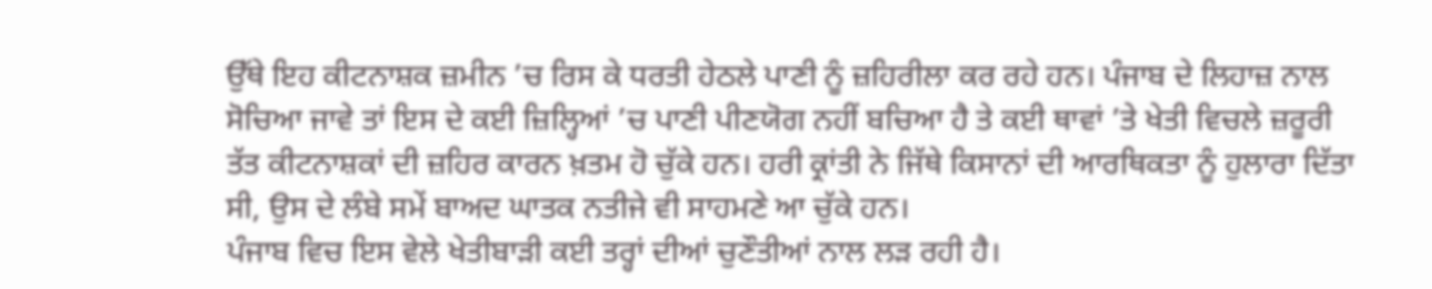ਉੱਥੇ ਇਹ ਕੀਟਨਾਸ਼ਕ ਜ਼ਮੀਨ ’ਚ ਰਿਸ ਕੇ ਧਰਤੀ ਹੇਠਲੇ ਪਾਣੀ ਨੂੰ ਜ਼ਹਿਰੀਲਾ ਕਰ ਰਹੇ ਹਨ। ਪੰਜਾਬ ਦੇ ਲਿਹਾਜ਼ ਨਾਲ ਸੋਚਿਆ ਜਾਵੇ ਤਾਂ ਇਸ ਦੇ ਕਈ ਜ਼ਿਲ੍ਹਿਆਂ ’ਚ ਪਾਣੀ ਪੀਣਯੋਗ ਨਹੀਂ ਬਚਿਆ ਹੈ ਤੇ ਕਈ ਥਾਵਾਂ ’ਤੇ ਖੇਤੀ ਵਿਚਲੇ ਜ਼ਰੂਰੀ ਤੱਤ ਕੀਟਨਾਸ਼ਕਾਂ ਦੀ ਜ਼ਹਿਰ ਕਾਰਨ ਖ਼ਤਮ ਹੋ ਚੁੱਕੇ ਹਨ। ਹਰੀ ਕ੍ਰਾਂਤੀ ਨੇ ਜਿੱਥੇ ਕਿਸਾਨਾਂ ਦੀ ਆਰਥਿਕਤਾ ਨੂੰ ਹੁਲਾਰਾ ਦਿੱਤਾ ਸੀ, ਉਸ ਦੇ ਲੰਬੇ ਸਮੇਂ ਬਾਅਦ ਘਾਤਕ ਨਤੀਜੇ ਵੀ ਸਾਹਮਣੇ ਆ ਚੁੱਕੇ ਹਨ।
ਪੰਜਾਬ ਵਿਚ ਇਸ ਵੇਲੇ ਖੇਤੀਬਾੜੀ ਕਈ ਤਰ੍ਹਾਂ ਦੀਆਂ ਚੁਣੌਤੀਆਂ ਨਾਲ ਲੜ ਰਹੀ ਹੈ।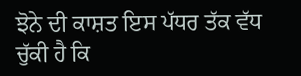ਝੋਨੇ ਦੀ ਕਾਸ਼ਤ ਇਸ ਪੱਧਰ ਤੱਕ ਵੱਧ ਚੁੱਕੀ ਹੈ ਕਿ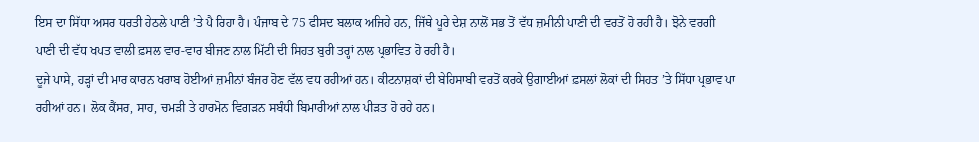ਇਸ ਦਾ ਸਿੱਧਾ ਅਸਰ ਧਰਤੀ ਹੇਠਲੇ ਪਾਣੀ ’ਤੇ ਪੈ ਰਿਹਾ ਹੈ। ਪੰਜਾਬ ਦੇ 75 ਫੀਸਦ ਬਲਾਕ ਅਜਿਹੇ ਹਨ, ਜਿੱਥੇ ਪੂਰੇ ਦੇਸ਼ ਨਾਲੋਂ ਸਭ ਤੋਂ ਵੱਧ ਜ਼ਮੀਨੀ ਪਾਣੀ ਦੀ ਵਰਤੋਂ ਹੋ ਰਹੀ ਹੈ। ਝੋਨੇ ਵਰਗੀ ਪਾਣੀ ਦੀ ਵੱਧ ਖਪਤ ਵਾਲੀ ਫ਼ਸਲ ਵਾਰ-ਵਾਰ ਬੀਜਣ ਨਾਲ ਮਿੱਟੀ ਦੀ ਸਿਹਤ ਬੁਰੀ ਤਰ੍ਹਾਂ ਨਾਲ ਪ੍ਰਭਾਵਿਤ ਹੋ ਰਹੀ ਹੈ।
ਦੂਜੇ ਪਾਸੇ, ਹੜ੍ਹਾਂ ਦੀ ਮਾਰ ਕਾਰਨ ਖਰਾਬ ਹੋਈਆਂ ਜ਼ਮੀਨਾਂ ਬੰਜਰ ਹੋਣ ਵੱਲ ਵਧ ਰਹੀਆਂ ਹਨ। ਕੀਟਨਾਸ਼ਕਾਂ ਦੀ ਬੇਹਿਸਾਬੀ ਵਰਤੋਂ ਕਰਕੇ ਉਗਾਈਆਂ ਫ਼ਸਲਾਂ ਲੋਕਾਂ ਦੀ ਸਿਹਤ ’ਤੇ ਸਿੱਧਾ ਪ੍ਰਭਾਵ ਪਾ ਰਹੀਆਂ ਹਨ। ਲੋਕ ਕੈਂਸਰ, ਸਾਹ, ਚਮੜੀ ਤੇ ਹਾਰਮੋਨ ਵਿਗੜਨ ਸਬੰਧੀ ਬਿਮਾਰੀਆਂ ਨਾਲ ਪੀੜਤ ਹੋ ਰਹੇ ਹਨ।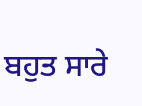ਬਹੁਤ ਸਾਰੇ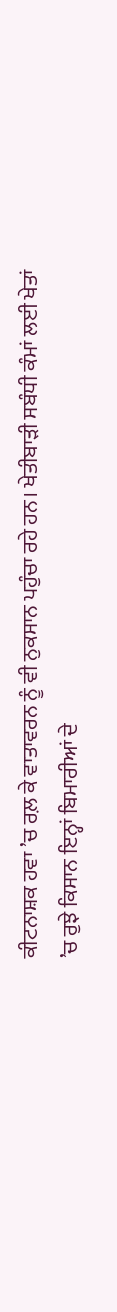ਕੀਟਨਾਸ਼ਕ ਹਵਾ ’ਚ ਰਲ਼ ਕੇ ਵਾਤਾਵਰਨ ਨੂੰ ਵੀ ਨੁਕਸਾਨ ਪਹੁੰਚਾ ਰਹੇ ਹਨ। ਖੇਤੀਬਾੜੀ ਸਬੰਧੀ ਕੰਮਾਂ ਲਈ ਖੇਤਾਂ ’ਚ ਰੁਝੇ ਕਿਸਾਨ ਇਨ੍ਹਾਂ ਬਿਮਾਰੀਆਂ ਦੇ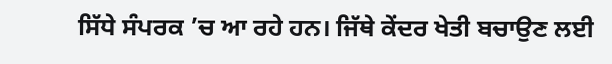ਸਿੱਧੇ ਸੰਪਰਕ ’ਚ ਆ ਰਹੇ ਹਨ। ਜਿੱਥੇ ਕੇਂਦਰ ਖੇਤੀ ਬਚਾਉਣ ਲਈ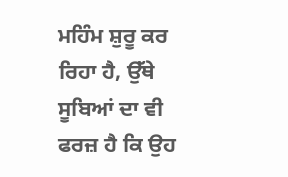ਮਹਿੰਮ ਸ਼ੁਰੂ ਕਰ ਰਿਹਾ ਹੈ, ਉੱਥੇ ਸੂਬਿਆਂ ਦਾ ਵੀ ਫਰਜ਼ ਹੈ ਕਿ ਉਹ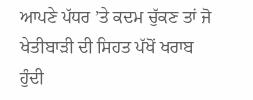ਆਪਣੇ ਪੱਧਰ ’ਤੇ ਕਦਮ ਚੁੱਕਣ ਤਾਂ ਜੋ ਖੇਤੀਬਾੜੀ ਦੀ ਸਿਹਤ ਪੱਖੋਂ ਖਰਾਬ ਹੁੰਦੀ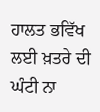ਹਾਲਤ ਭਵਿੱਖ ਲਈ ਖ਼ਤਰੇ ਦੀ ਘੰਟੀ ਨਾ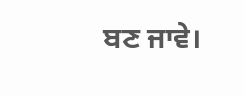ਬਣ ਜਾਵੇ।